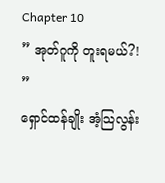Chapter 10
” အုတ်ဂူကို တူးရမယ်?! ”
ရှောင်ထန်ချိုး အံ့သြလွန်း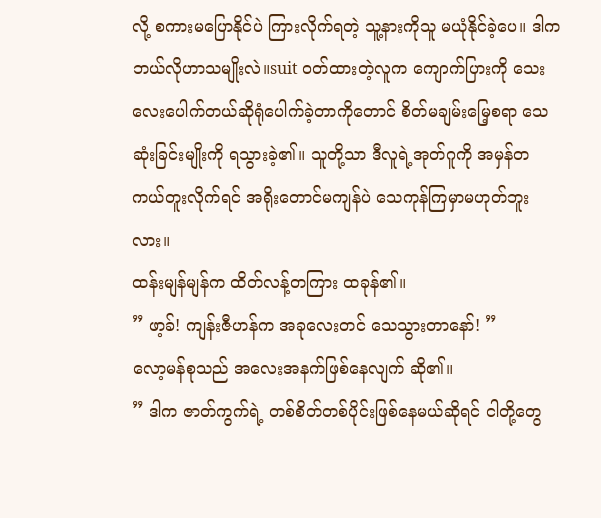လို့ စကားမပြောနိုင်ပဲ ကြားလိုက်ရတဲ့ သူ့နားကိုသူ မယုံနိုင်ခဲ့ပေ။ ဒါက ဘယ်လိုဟာသမျိုးလဲ။suit ဝတ်ထားတဲ့လူက ကျောက်ပြားကို သေးလေးပေါက်တယ်ဆိုရုံပေါက်ခဲ့တာကိုတောင် စိတ်မချမ်းမြေ့စရာ သေဆုံးခြင်းမျိုးကို ရသွားခဲ့၏။ သူတို့သာ ဒီလူရဲ့အုတ်ဂူကို အမှန်တကယ်တူးလိုက်ရင် အရိုးတောင်မကျန်ပဲ သေကုန်ကြမှာမဟုတ်ဘူးလား။
ထန်းမျန်မျန်က ထိတ်လန့်တကြား ထခုန်၏။
” ဖာ့ခ်! ကျန်းဇီဟန်က အခုလေးတင် သေသွားတာနော်! ”
လော့မန်စုသည် အလေးအနက်ဖြစ်နေလျက် ဆို၏။
” ဒါက ဇာတ်ကွက်ရဲ့ တစ်စိတ်တစ်ပိုင်းဖြစ်နေမယ်ဆိုရင် ငါတို့တွေ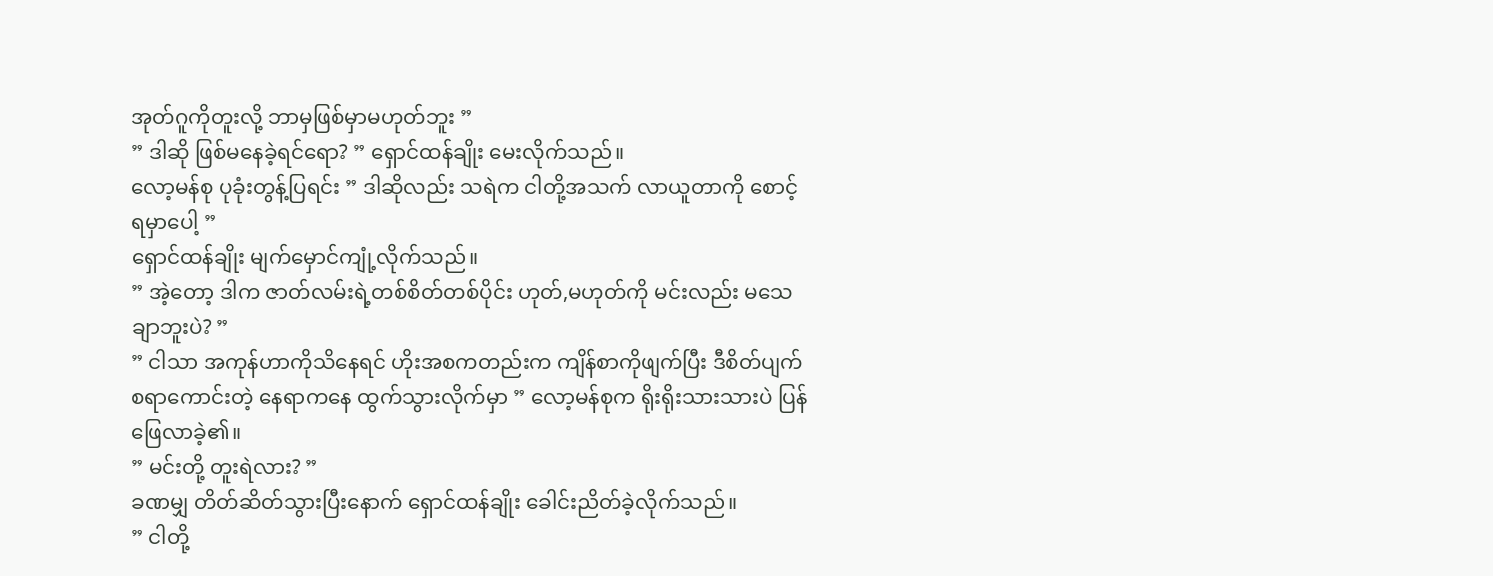အုတ်ဂူကိုတူးလို့ ဘာမှဖြစ်မှာမဟုတ်ဘူး ”
” ဒါဆို ဖြစ်မနေခဲ့ရင်ရော? ” ရှောင်ထန်ချိုး မေးလိုက်သည်။
လော့မန်စု ပုခုံးတွန့်ပြရင်း ” ဒါဆိုလည်း သရဲက ငါတို့အသက် လာယူတာကို စောင့်ရမှာပေါ့ ”
ရှောင်ထန်ချိုး မျက်မှောင်ကျုံ့လိုက်သည်။
” အဲ့တော့ ဒါက ဇာတ်လမ်းရဲ့တစ်စိတ်တစ်ပိုင်း ဟုတ်,မဟုတ်ကို မင်းလည်း မသေချာဘူးပဲ? ”
” ငါသာ အကုန်ဟာကိုသိနေရင် ဟိုးအစကတည်းက ကျိန်စာကိုဖျက်ပြီး ဒီစိတ်ပျက်စရာကောင်းတဲ့ နေရာကနေ ထွက်သွားလိုက်မှာ ” လော့မန်စုက ရိုးရိုးသားသားပဲ ပြန်ဖြေလာခဲ့၏။
” မင်းတို့ တူးရဲလား? ”
ခဏမျှ တိတ်ဆိတ်သွားပြီးနောက် ရှောင်ထန်ချိုး ခေါင်းညိတ်ခဲ့လိုက်သည်။
” ငါတို့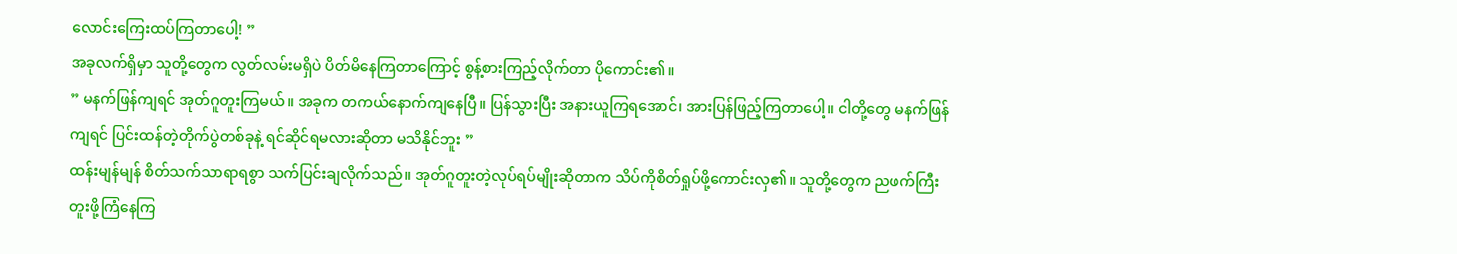လောင်းကြေးထပ်ကြတာပေါ့! ”
အခုလက်ရှိမှာ သူတို့တွေက လွတ်လမ်းမရှိပဲ ပိတ်မိနေကြတာကြောင့် စွန့်စားကြည့်လိုက်တာ ပိုကောင်း၏။
” မနက်ဖြန်ကျရင် အုတ်ဂူတူးကြမယ်။ အခုက တကယ်နောက်ကျနေပြီ။ ပြန်သွားပြီး အနားယူကြရအောင်၊ အားပြန်ဖြည့်ကြတာပေါ့။ ငါတို့တွေ မနက်ဖြန်ကျရင် ပြင်းထန်တဲ့တိုက်ပွဲတစ်ခုနဲ့ ရင်ဆိုင်ရမလားဆိုတာ မသိနိုင်ဘူး ”
ထန်းမျန်မျန် စိတ်သက်သာရာရစွာ သက်ပြင်းချလိုက်သည်။ အုတ်ဂူတူးတဲ့လုပ်ရပ်မျိုးဆိုတာက သိပ်ကိုစိတ်ရှုပ်ဖို့ကောင်းလှ၏။ သူတို့တွေက ညဖက်ကြီး တူးဖို့ကြံနေကြ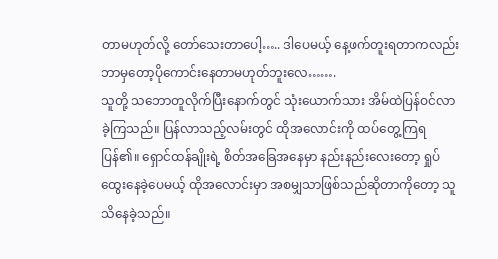တာမဟုတ်လို့ တော်သေးတာပေါ့….. ဒါပေမယ့် နေ့ဖက်တူးရတာကလည်း ဘာမှတော့ပိုကောင်းနေတာမဟုတ်ဘူးလေ…….
သူတို့ သဘောတူလိုက်ပြီးနောက်တွင် သုံးယောက်သား အိမ်ထဲပြန်ဝင်လာခဲ့ကြသည်။ ပြန်လာသည့်လမ်းတွင် ထိုအလောင်းကို ထပ်တွေ့ကြရပြန်၏။ ရှောင်ထန်ချိုးရဲ့ စိတ်အခြေအနေမှာ နည်းနည်းလေးတော့ ရှုပ်ထွေးနေခဲ့ပေမယ့် ထိုအလောင်းမှာ အစမျှသာဖြစ်သည်ဆိုတာကိုတော့ သူသိနေခဲ့သည်။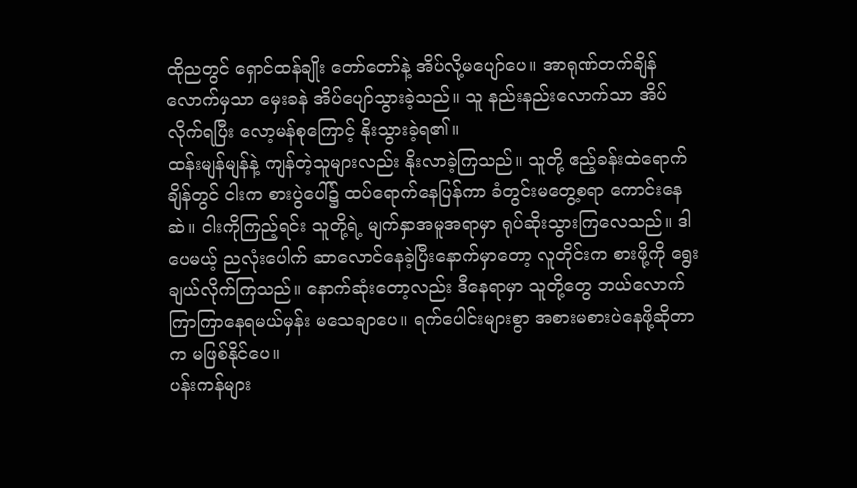ထိုညတွင် ရှောင်ထန်ချိုး တော်တော်နဲ့ အိပ်လို့မပျော်ပေ။ အာရုဏ်တက်ချိန်လောက်မှသာ မှေးခနဲ အိပ်ပျော်သွားခဲ့သည်။ သူ နည်းနည်းလောက်သာ အိပ်လိုက်ရပြီး လော့မန်စုကြောင့် နိုးသွားခဲ့ရ၏။
ထန်းမျန်မျန်နဲ့ ကျန်တဲ့သူများလည်း နိုးလာခဲ့ကြသည်။ သူတို့ ဧည့်ခန်းထဲရောက်ချိန်တွင် ငါးက စားပွဲပေါ်၌ ထပ်ရောက်နေပြန်ကာ ခံတွင်းမတွေ့စရာ ကောင်းနေဆဲ။ ငါးကိုကြည့်ရင်း သူတို့ရဲ့ မျက်နှာအမူအရာမှာ ရုပ်ဆိုးသွားကြလေသည်။ ဒါပေမယ့် ညလုံးပေါက် ဆာလောင်နေခဲ့ပြီးနောက်မှာတော့ လူတိုင်းက စားဖို့ကို ရွေးချယ်လိုက်ကြသည်။ နောက်ဆုံးတော့လည်း ဒီနေရာမှာ သူတို့တွေ ဘယ်လောက်ကြာကြာနေရမယ်မှန်း မသေချာပေ။ ရက်ပေါင်းများစွာ အစားမစားပဲနေဖို့ဆိုတာက မဖြစ်နိုင်ပေ။
ပန်းကန်များ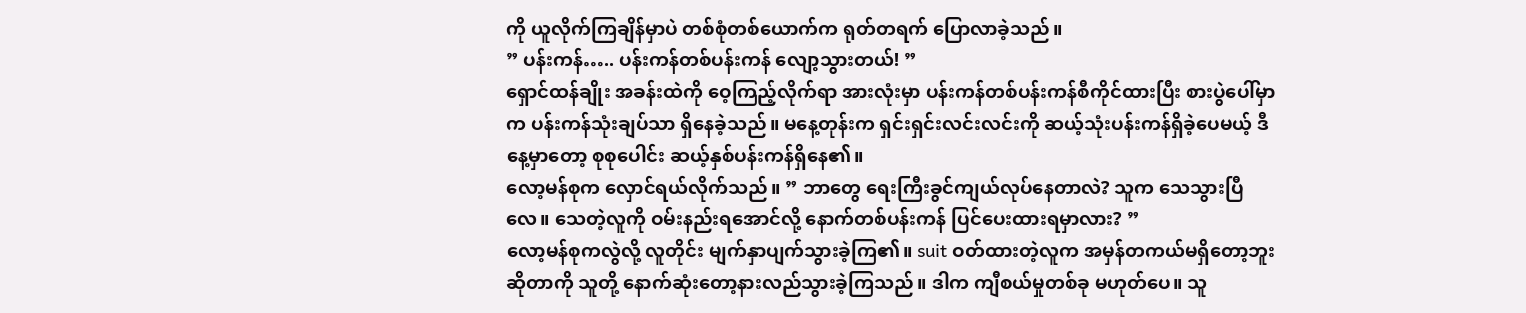ကို ယူလိုက်ကြချိန်မှာပဲ တစ်စုံတစ်ယောက်က ရုတ်တရက် ပြောလာခဲ့သည်။
” ပန်းကန်….. ပန်းကန်တစ်ပန်းကန် လျော့သွားတယ်! ”
ရှောင်ထန်ချိုး အခန်းထဲကို ဝေ့ကြည့်လိုက်ရာ အားလုံးမှာ ပန်းကန်တစ်ပန်းကန်စီကိုင်ထားပြီး စားပွဲပေါ်မှာက ပန်းကန်သုံးချပ်သာ ရှိနေခဲ့သည်။ မနေ့တုန်းက ရှင်းရှင်းလင်းလင်းကို ဆယ့်သုံးပန်းကန်ရှိခဲ့ပေမယ့် ဒီနေ့မှာတော့ စုစုပေါင်း ဆယ့်နှစ်ပန်းကန်ရှိနေ၏။
လော့မန်စုက လှောင်ရယ်လိုက်သည်။ ” ဘာတွေ ရေးကြီးခွင်ကျယ်လုပ်နေတာလဲ? သူက သေသွားပြီလေ။ သေတဲ့လူကို ဝမ်းနည်းရအောင်လို့ နောက်တစ်ပန်းကန် ပြင်ပေးထားရမှာလား? ”
လော့မန်စုကလွဲလို့ လူတိုင်း မျက်နှာပျက်သွားခဲ့ကြ၏။ suit ဝတ်ထားတဲ့လူက အမှန်တကယ်မရှိတော့ဘူးဆိုတာကို သူတို့ နောက်ဆုံးတော့နားလည်သွားခဲ့ကြသည်။ ဒါက ကျီစယ်မှုတစ်ခု မဟုတ်ပေ။ သူ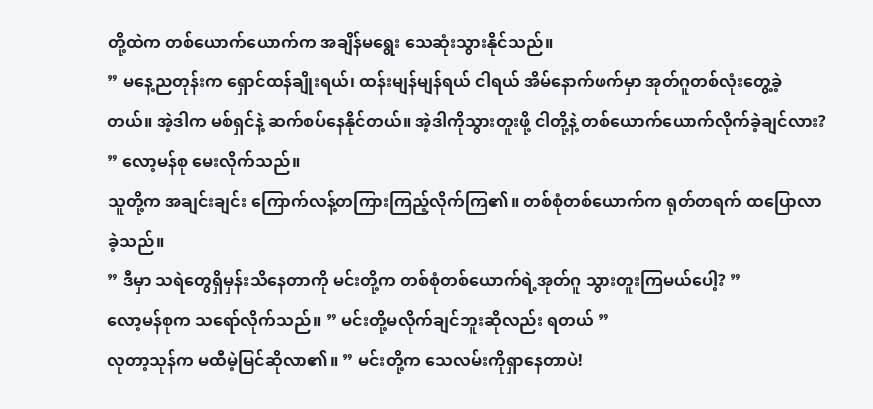တို့ထဲက တစ်ယောက်ယောက်က အချိန်မရွေး သေဆုံးသွားနိုင်သည်။
” မနေ့ညတုန်းက ရှောင်ထန်ချိုးရယ်၊ ထန်းမျန်မျန်ရယ် ငါရယ် အိမ်နောက်ဖက်မှာ အုတ်ဂူတစ်လုံးတွေ့ခဲ့တယ်။ အဲ့ဒါက မစ်ရှင်နဲ့ ဆက်စပ်နေနိုင်တယ်။ အဲ့ဒါကိုသွားတူးဖို့ ငါတို့နဲ့ တစ်ယောက်ယောက်လိုက်ခဲ့ချင်လား? ” လော့မန်စု မေးလိုက်သည်။
သူတို့က အချင်းချင်း ကြောက်လန့်တကြားကြည့်လိုက်ကြ၏။ တစ်စုံတစ်ယောက်က ရုတ်တရက် ထပြောလာခဲ့သည်။
” ဒီမှာ သရဲတွေရှိမှန်းသိနေတာကို မင်းတို့က တစ်စုံတစ်ယောက်ရဲ့အုတ်ဂူ သွားတူးကြမယ်ပေါ့? ”
လော့မန်စုက သရော်လိုက်သည်။ ” မင်းတို့မလိုက်ချင်ဘူးဆိုလည်း ရတယ် ”
လုတာ့သုန်က မထီမဲ့မြင်ဆိုလာ၏။ ” မင်းတို့က သေလမ်းကိုရှာနေတာပဲ!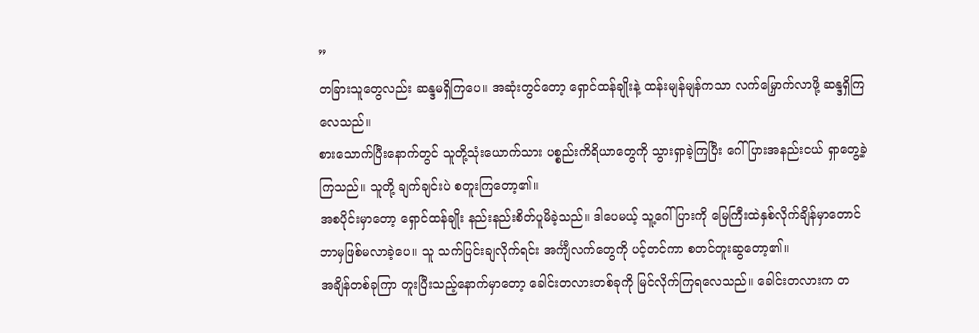”
တခြားသူတွေလည်း ဆန္ဒမရှိကြပေ။ အဆုံးတွင်တော့ ရှောင်ထန်ချိုးနဲ့ ထန်းမျန်မျန်ကသာ လက်မြှောက်လာဖို့ ဆန္ဒရှိကြလေသည်။
စားသောက်ပြီးနောက်တွင် သူတို့သုံးယောက်သား ပစ္စည်းကိရိယာတွေကို သွားရှာခဲ့ကြပြီး ဂေါ်ပြားအနည်းငယ် ရှာတွေ့ခဲ့ကြသည်။ သူတို့ ချက်ချင်းပဲ စတူးကြတော့၏။
အစပိုင်းမှာတော့ ရှောင်ထန်ချိုး နည်းနည်းစိတ်ပူမိခဲ့သည်။ ဒါပေမယ့် သူ့ဂေါ်ပြားကို မြေကြီးထဲနှစ်လိုက်ချိန်မှာတောင် ဘာမှဖြစ်မလာခဲ့ပေ။ သူ သက်ပြင်းချလိုက်ရင်း အင်္ကျီလက်တွေကို ပင့်တင်ကာ စတင်တူးဆွတော့၏။
အချိန်တစ်ခုကြာ တူးပြီးသည့်နောက်မှာတော့ ခေါင်းတလားတစ်ခုကို မြင်လိုက်ကြရလေသည်။ ခေါင်းတလားက တ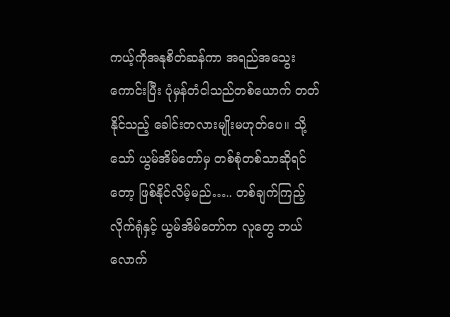ကယ့်ကိုအနုစိတ်ဆန်ကာ အရည်အသွေးကောင်းပြီး ပုံမှန်တံငါသည်တစ်ယောက် တတ်နိုင်သည့် ခေါင်းတလားမျိုးမဟုတ်ပေ။ သို့သော် ယွမ်အိမ်တော်မှ တစ်စုံတစ်သာဆိုရင်တော့ ဖြစ်နိုင်လိမ့်မည်….. တစ်ချက်ကြည့်လိုက်ရုံနှင့် ယွမ်အိမ်တော်က လူတွေ ဘယ်လောက်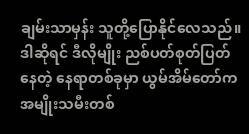ချမ်းသာမှန်း သူတို့ပြောနိုင်လေသည်။ ဒါဆိုရင် ဒီလိုမျိုး ညစ်ပတ်စုတ်ပြတ်နေတဲ့ နေရာတစ်ခုမှာ ယွမ်အိမ်တော်က အမျိုးသမီးတစ်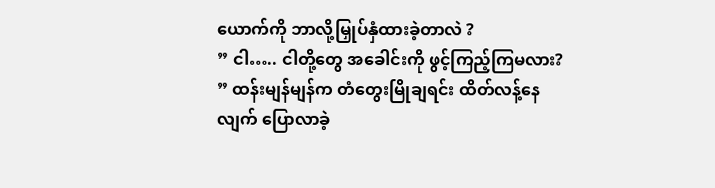ယောက်ကို ဘာလို့မြှုပ်နှံထားခဲ့တာလဲ ?
” ငါ….. ငါတို့တွေ အခေါင်းကို ဖွင့်ကြည့်ကြမလား? ” ထန်းမျန်မျန်က တံတွေးမြိုချရင်း ထိတ်လန့်နေလျက် ပြောလာခဲ့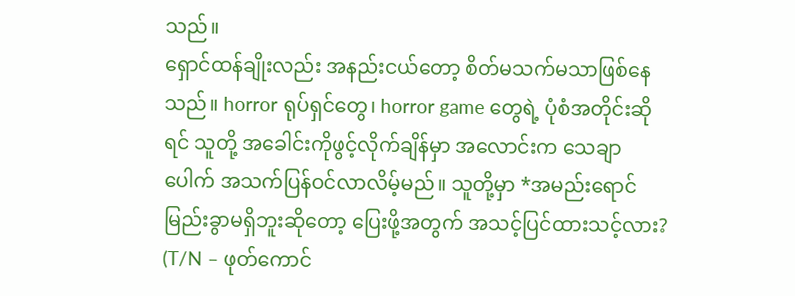သည်။
ရှောင်ထန်ချိုးလည်း အနည်းငယ်တော့ စိတ်မသက်မသာဖြစ်နေသည်။ horror ရုပ်ရှင်တွေ၊ horror game တွေရဲ့ ပုံစံအတိုင်းဆိုရင် သူတို့ အခေါင်းကိုဖွင့်လိုက်ချိန်မှာ အလောင်းက သေချာပေါက် အသက်ပြန်ဝင်လာလိမ့်မည်။ သူတို့မှာ *အမည်းရောင်မြည်းခွာမရှိဘူးဆိုတော့ ပြေးဖို့အတွက် အသင့်ပြင်ထားသင့်လား?
(T/N – ဖုတ်ကောင်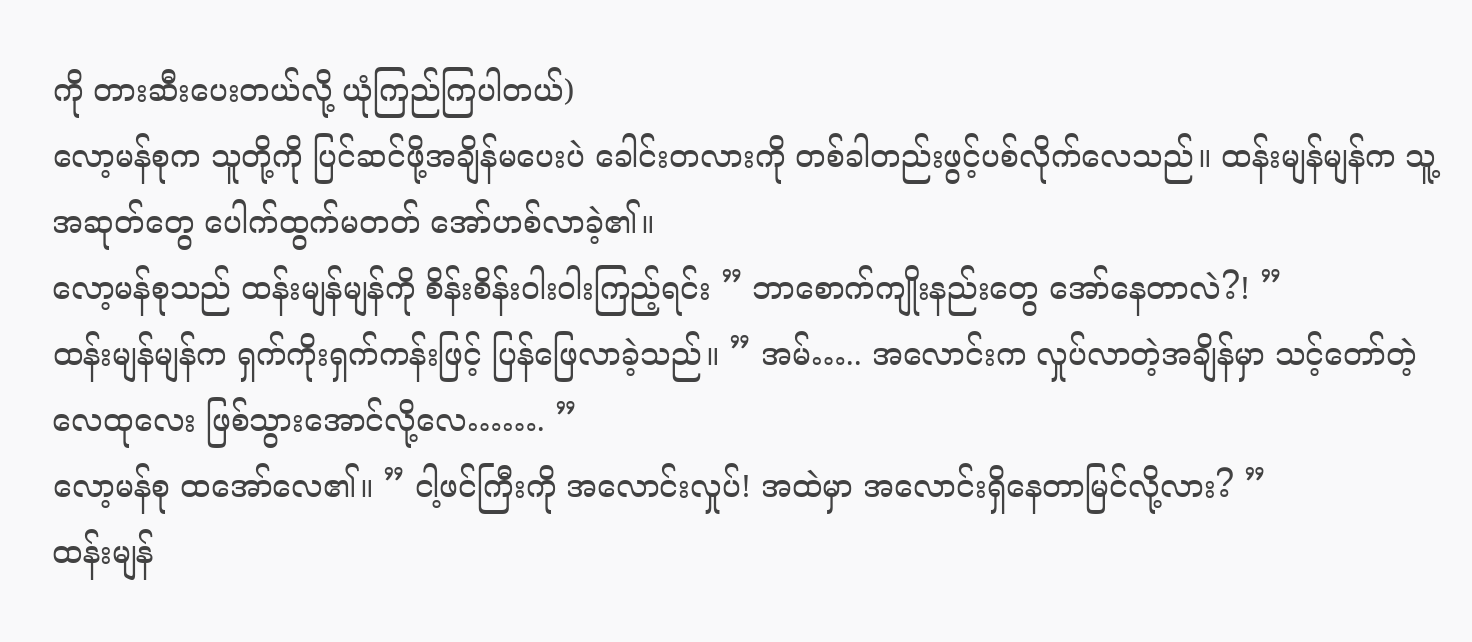ကို တားဆီးပေးတယ်လို့ ယုံကြည်ကြပါတယ်)
လော့မန်စုက သူတို့ကို ပြင်ဆင်ဖို့အချိန်မပေးပဲ ခေါင်းတလားကို တစ်ခါတည်းဖွင့်ပစ်လိုက်လေသည်။ ထန်းမျန်မျန်က သူ့အဆုတ်တွေ ပေါက်ထွက်မတတ် အော်ဟစ်လာခဲ့၏။
လော့မန်စုသည် ထန်းမျန်မျန်ကို စိန်းစိန်းဝါးဝါးကြည့်ရင်း ” ဘာစောက်ကျိုးနည်းတွေ အော်နေတာလဲ?! ”
ထန်းမျန်မျန်က ရှက်ကိုးရှက်ကန်းဖြင့် ပြန်ဖြေလာခဲ့သည်။ ” အမ်….. အလောင်းက လှုပ်လာတဲ့အချိန်မှာ သင့်တော်တဲ့လေထုလေး ဖြစ်သွားအောင်လို့လေ……. ”
လော့မန်စု ထအော်လေ၏။ ” ငါ့ဖင်ကြီးကို အလောင်းလှုပ်! အထဲမှာ အလောင်းရှိနေတာမြင်လို့လား? ”
ထန်းမျန်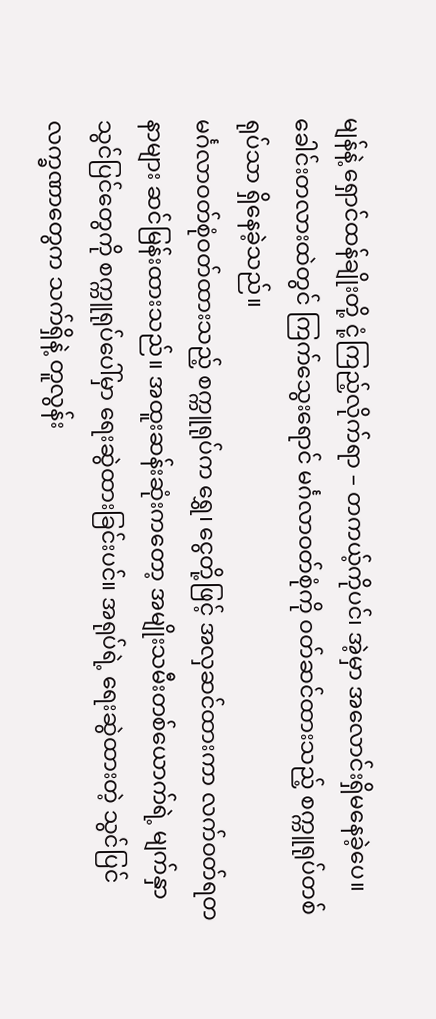မျန်နဲ့ ရှောင်ထန်ချိုးတို့ ငုံ့ကြည့်လိုက်ရာ – တကယ့်ကိုပင်၊ အဲ့မှာ အလောင်းရှိမနေခဲ့ပေ။ ခေါင်းတလားထဲတွင် ကြက်သွေးရောင် မင်္ဂလာဝတ်စုံကို ဝတ်ဆင်ထားသည့် စက္ကူရုပ်တစ်ရုပ်သာ ရှိနေခဲ့သည်။
မင်္ဂလာဝတ်စုံဝတ်ထားသည့် စက္ကူရုပ်က ရွှေ၊ ငွေတို့ဖြင့် အလှဆင်ထားကာ လက်ဝတ်ရတနာများ ဆင်မြန်းထားသည်။ အထူးဆန်းဆုံးကတော့ အမျိုးသမီးတစ်ယောက်ရဲ့ မျက်နှာသွင်ပြင်တွေကို စက္ကူရုပ်ပေါ်မှာ ရေးဆွဲထားခြင်းပင်။ အရုပ်ရဲ့ ရေးဆွဲထားတဲ့ သွင်ပြင်လက္ခဏာတွေက သက်ရှိနဲ့ တူလွန်း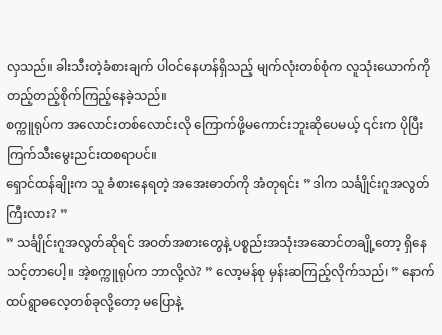လှသည်။ ခါးသီးတဲ့ခံစားချက် ပါဝင်နေဟန်ရှိသည့် မျက်လုံးတစ်စုံက လူသုံးယောက်ကို တည့်တည့်စိုက်ကြည့်နေခဲ့သည်။
စက္ကူရုပ်က အလောင်းတစ်လောင်းလို ကြောက်ဖို့မကောင်းဘူးဆိုပေမယ့် ၎င်းက ပိုပြီးကြက်သီးမွေးညင်းထစရာပင်။
ရှောင်ထန်ချိုးက သူ ခံစားနေရတဲ့ အအေးဓာတ်ကို အံတုရင်း ” ဒါက သင်္ချိုင်းဂူအလွတ်ကြီးလား? ”
” သင်္ချိုင်းဂူအလွတ်ဆိုရင် အဝတ်အစားတွေနဲ့ ပစ္စည်းအသုံးအဆောင်တချို့တော့ ရှိနေသင့်တာပေါ့။ အဲ့စက္ကူရုပ်က ဘာလို့လဲ? ” လော့မန်စု မှန်းဆကြည့်လိုက်သည်၊ ” နောက်ထပ်ရွာဓလေ့တစ်ခုလို့တော့ မပြောနဲ့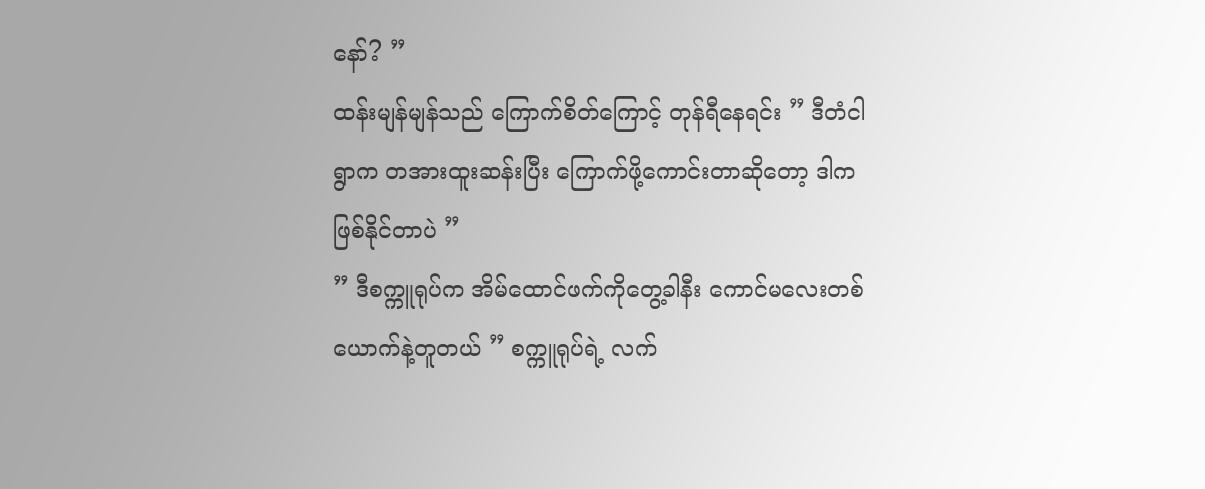နော်? ”
ထန်းမျန်မျန်သည် ကြောက်စိတ်ကြောင့် တုန်ရီနေရင်း ” ဒီတံငါရွာက တအားထူးဆန်းပြီး ကြောက်ဖို့ကောင်းတာဆိုတော့ ဒါက ဖြစ်နိုင်တာပဲ ”
” ဒီစက္ကူရုပ်က အိမ်ထောင်ဖက်ကိုတွေ့ခါနီး ကောင်မလေးတစ်ယောက်နဲ့တူတယ် ” စက္ကူရုပ်ရဲ့ လက်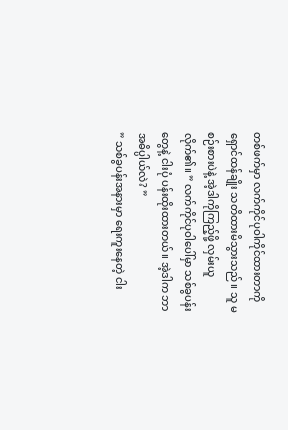တစ်ဖက်မှာ လက်ကိုင်ပုဝါကိုင်ထားတာကို ရှောင်ထန်ချိုး သတိထားမိသွားသည်။ သူ မစဉ်းစားပဲနဲ့ အဲ့ဒါကိုကြည့်ဖို့ လှမ်းယူလိုက်၏။ ” လက်ကိုင်ပုဝါပေါ်မှာ သစ်ခွပန်းတွေနဲ့ ငါးပုံ ပန်းထိုးထားတယ်။ အဲ့ဒါက ဘာအဓိပ္ပါယ်လဲ? ”
” သစ်ခွပန်းအနားမှာ ရေးကူးနေတဲ့ ငါး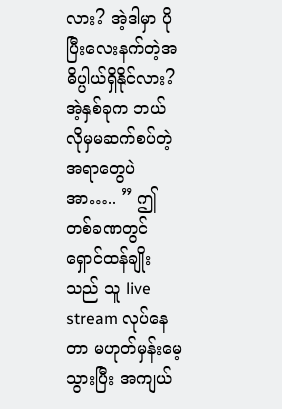လား? အဲ့ဒါမှာ ပိုပြီးလေးနက်တဲ့အဓိပ္ပါယ်ရှိနိုင်လား? အဲ့နှစ်ခုက ဘယ်လိုမှမဆက်စပ်တဲ့ အရာတွေပဲ အာ….. ” ဤတစ်ခဏတွင် ရှောင်ထန်ချိုးသည် သူ live stream လုပ်နေတာ မဟုတ်မှန်းမေ့သွားပြီး အကျယ်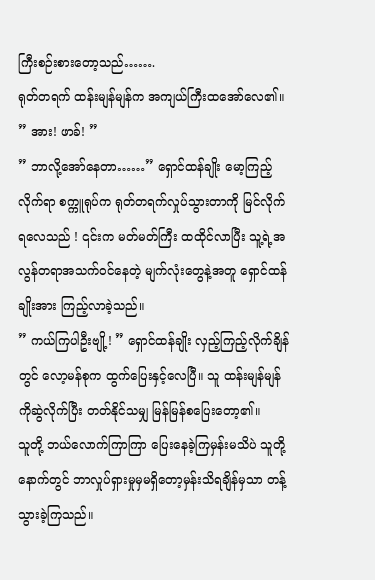ကြီးစဉ်းစားတော့သည်…….
ရုတ်တရက် ထန်းမျန်မျန်က အကျယ်ကြီးထအော်လေ၏။ ” အား! ဖာခ်! ”
” ဘာလို့အော်နေတာ……” ရှောင်ထန်ချိုး မော့ကြည့်လိုက်ရာ စက္ကူရုပ်က ရုတ်တရက်လှုပ်သွားတာကို မြင်လိုက်ရလေသည် ! ၎င်းက မတ်မတ်ကြီး ထထိုင်လာပြီး သူ့ရဲ့အလွန်တရာအသက်ဝင်နေတဲ့ မျက်လုံးတွေနဲ့အတူ ရှောင်ထန်ချိုးအား ကြည့်လာခဲ့သည်။
” ကယ်ကြပါဦးဗျို့! ” ရှောင်ထန်ချိုး လှည့်ကြည့်လိုက်ချိန်တွင် လော့မန်စုက ထွက်ပြေးနှင့်လေပြီ။ သူ ထန်းမျန်မျန်ကိုဆွဲလိုက်ပြီး တတ်နိုင်သမျှ မြန်မြန်စပြေးတော့၏။
သူတို့ ဘယ်လောက်ကြာကြာ ပြေးနေခဲ့ကြမှန်းမသိပဲ သူတို့နောက်တွင် ဘာလှုပ်ရှားမှုမှမရှိတော့မှန်းသိရချိန်မှသာ တန့်သွားခဲ့ကြသည်။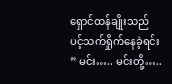ရှောင်ထန်ချိုးသည် ပင့်သက်ရှိုက်နေခဲ့ရင်း ” မင်း….. မင်းတို့…..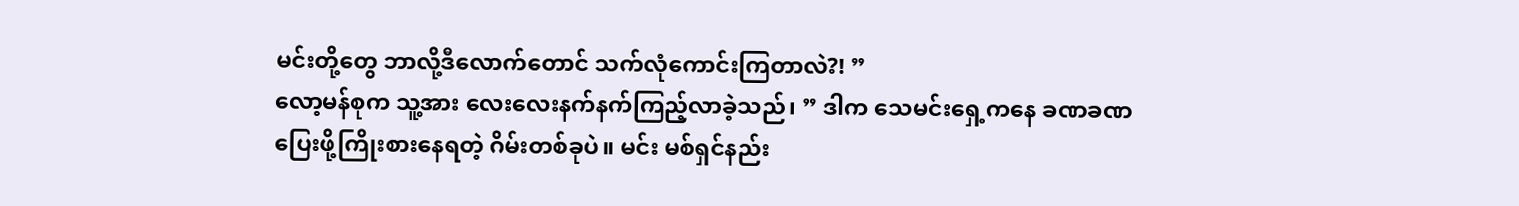မင်းတို့တွေ ဘာလို့ဒီလောက်တောင် သက်လုံကောင်းကြတာလဲ?! ”
လော့မန်စုက သူ့အား လေးလေးနက်နက်ကြည့်လာခဲ့သည်၊ ” ဒါက သေမင်းရှေ့ကနေ ခဏခဏပြေးဖို့ကြိုးစားနေရတဲ့ ဂိမ်းတစ်ခုပဲ။ မင်း မစ်ရှင်နည်း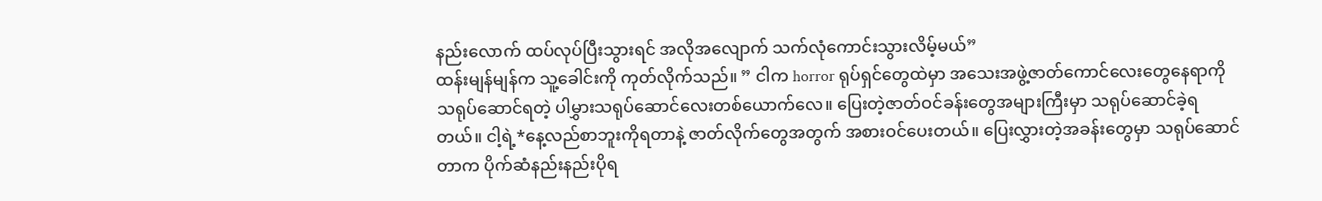နည်းလောက် ထပ်လုပ်ပြီးသွားရင် အလိုအလျောက် သက်လုံကောင်းသွားလိမ့်မယ်”
ထန်းမျန်မျန်က သူ့ခေါင်းကို ကုတ်လိုက်သည်။ ” ငါက horror ရုပ်ရှင်တွေထဲမှာ အသေးအဖွဲ့ဇာတ်ကောင်လေးတွေနေရာကို သရုပ်ဆောင်ရတဲ့ ပါမွှားသရုပ်ဆောင်လေးတစ်ယောက်လေ။ ပြေးတဲ့ဇာတ်ဝင်ခန်းတွေအများကြီးမှာ သရုပ်ဆောင်ခဲ့ရတယ်။ ငါ့ရဲ့*နေ့လည်စာဘူးကိုရတာနဲ့ ဇာတ်လိုက်တွေအတွက် အစားဝင်ပေးတယ်။ ပြေးလွှားတဲ့အခန်းတွေမှာ သရုပ်ဆောင်တာက ပိုက်ဆံနည်းနည်းပိုရ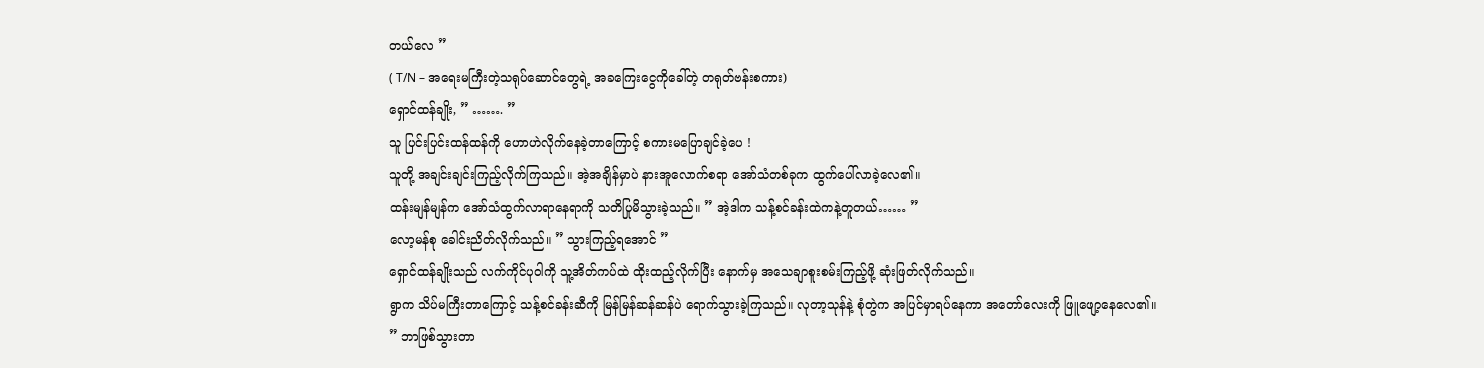တယ်လေ ”
( T/N – အရေးမကြီးတဲ့သရုပ်ဆောင်တွေရဲ့ အခကြေးငွေကိုခေါ်တဲ့ တရုတ်ဗန်းစကား)
ရှောင်ထန်ချိုး, ” ……. ”
သူ ပြင်းပြင်းထန်ထန်ကို ဟောဟဲလိုက်နေခဲ့တာကြောင့် စကားမပြောချင်ခဲ့ပေ !
သူတို့ အချင်းချင်းကြည့်လိုက်ကြသည်။ အဲ့အချိန်မှာပဲ နားအူလောက်စရာ အော်သံတစ်ခုက ထွက်ပေါ်လာခဲ့လေ၏။
ထန်းမျန်မျန်က အော်သံထွက်လာရာနေရာကို သတိပြုမိသွားခဲ့သည်။ ” အဲ့ဒါက သန့်စင်ခန်းထဲကနဲ့တူတယ်…… ”
လော့မန်စု ခေါင်းညိတ်လိုက်သည်။ ” သွားကြည့်ရအောင် ”
ရှောင်ထန်ချိုးသည် လက်ကိုင်ပုဝါကို သူ့အိတ်ကပ်ထဲ ထိုးထည့်လိုက်ပြီး နောက်မှ အသေချာစူးစမ်းကြည့်ဖို့ ဆုံးဖြတ်လိုက်သည်။
ရွာက သိပ်မကြီးတာကြောင့် သန့်စင်ခန်းဆီကို မြန်မြန်ဆန်ဆန်ပဲ ရောက်သွားခဲ့ကြသည်။ လုတာ့သုန်နဲ့ စုံတွဲက အပြင်မှာရပ်နေကာ အတော်လေးကို ဖြူဖျော့နေလေ၏။
” ဘာဖြစ်သွားတာ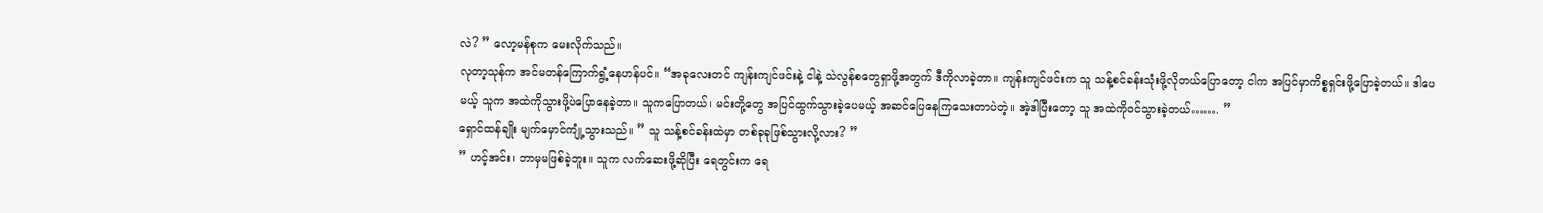လဲ? ” လော့မန်စုက မေးလိုက်သည်။
လုတာ့သုန်က အင်မတန်ကြောက်ရွံ့နေဟန်ပင်။ “အခုလေးတင် ကျန်းကျင်ဖင်းနဲ့ ငါနဲ့ သဲလွန်စတွေရှာဖို့အတွက် ဒီကိုလာခဲ့တာ။ ကျန်းကျင်ဖင်းက သူ သန့်စင်ခန်းသုံးဖို့လိုတယ်ပြောတော့ ငါက အပြင်မှာကိစ္စရှင်းဖို့ပြောခဲ့တယ်။ ဒါပေမယ့် သူက အထဲကိုသွားဖို့ပဲပြောနေခဲ့တာ။ သူကပြောတယ်၊ မင်းတို့တွေ အပြင်ထွက်သွားခဲ့ပေမယ့် အဆင်ပြေနေကြသေးတာပဲတဲ့။ အဲ့ဒါပြီးတော့ သူ အထဲကိုဝင်သွားခဲ့တယ်……. ”
ရှောင်ထန်ချိုး မျက်မှောင်ကျုံ့သွားသည်။ ” သူ သန့်စင်ခန်းထဲမှာ တစ်ခုခုဖြစ်သွားလို့လား? ”
” ဟင့်အင်း၊ ဘာမှမဖြစ်ခဲ့ဘူး။ သူက လက်ဆေးဖို့ဆိုပြီး ရေတွင်းက ရေ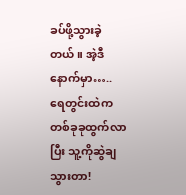ခပ်ဖို့သွားခဲ့တယ်။ အဲ့ဒီနောက်မှာ….. ရေတွင်းထဲက တစ်ခုခုထွက်လာပြီး သူ့ကိုဆွဲချသွားတာ!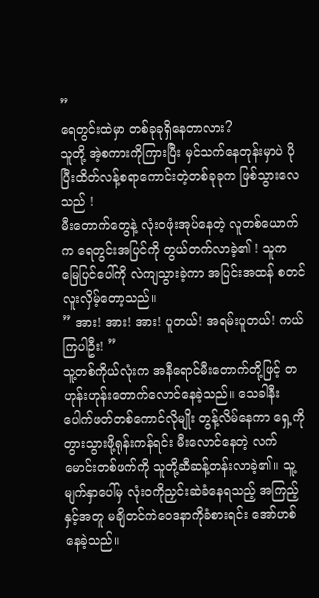”
ရေတွင်းထဲမှာ တစ်ခုခုရှိနေတာလား?
သူတို့ အဲ့စကားကိုကြားပြီး မှင်သက်နေတုန်းမှာပဲ ပိုပြီးထိတ်လန့်စရာကောင်းတဲ့တစ်ခုခုက ဖြစ်သွားလေသည် !
မီးတောက်တွေနဲ့ လုံးဝဖုံးအုပ်နေတဲ့ လူတစ်ယောက်က ရေတွင်းအပြင်ကို တွယ်တက်လာခဲ့၏ ! သူက မြေပြင်ပေါ်ကို လဲကျသွားခဲ့ကာ အပြင်းအထန် စတင်လူးလှိမ့်တော့သည်။
” အား! အား! အား! ပူတယ်! အရမ်းပူတယ်! ကယ်ကြပါဦး! ”
သူ့တစ်ကိုယ်လုံးက အနီရောင်မီးတောက်တို့ဖြင့် တဟုန်းဟုန်းတောက်လောင်နေခဲ့သည်။ သေခါနီးပေါက်ဖတ်တစ်ကောင်လိုမျိုး တွန့်လိမ်နေကာ ရှေ့ကိုတွားသွားဖို့ရုန်းကန်ရင်း မီးလောင်နေတဲ့ လက်မောင်းတစ်ဖက်ကို သူတို့ဆီဆန့်တန်းလာခဲ့၏။ သူ့မျက်နှာပေါ်မှ လုံးဝကိုညှင်းဆဲခံနေရသည့် အကြည့်နှင့်အတူ မချိတင်ကဲဝေဒနာကိုခံစားရင်း အော်ဟစ်နေခဲ့သည်။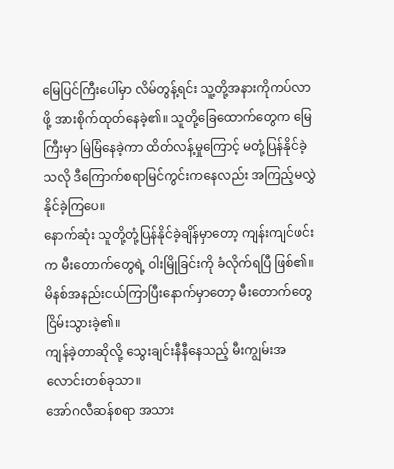မြေပြင်ကြီးပေါ်မှာ လိမ်တွန့်ရင်း သူ့တို့အနားကိုကပ်လာဖို့ အားစိုက်ထုတ်နေခဲ့၏။ သူတို့ခြေထောက်တွေက မြေကြီးမှာ မြဲမြံနေခဲ့ကာ ထိတ်လန့်မှုကြောင့် မတုံ့ပြန်နိုင်ခဲ့သလို ဒီကြောက်စရာမြင်ကွင်းကနေလည်း အကြည့်မလွှဲနိုင်ခဲ့ကြပေ။
နောက်ဆုံး သူတို့တုံ့ပြန်နိုင်ခဲ့ချိန်မှာတော့ ကျန်းကျင်ဖင်းက မီးတောက်တွေရဲ့ ဝါးမြိုခြင်းကို ခံလိုက်ရပြီ ဖြစ်၏။ မိနစ်အနည်းငယ်ကြာပြီးနောက်မှာတော့ မီးတောက်တွေ ငြိမ်းသွားခဲ့၏။
ကျန်ခဲ့တာဆိုလို့ သွေးချင်းနီနီနေသည့် မီးကျွမ်းအလောင်းတစ်ခုသာ။
အော်ဂလီဆန်စရာ အသား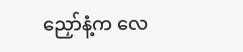ညှော်နံ့က လေ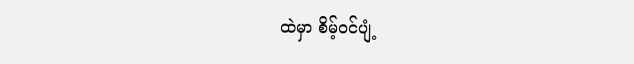ထဲမှာ စိမ့်ဝင်ပျံ့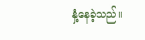နှံ့နေခဲ့သည်။